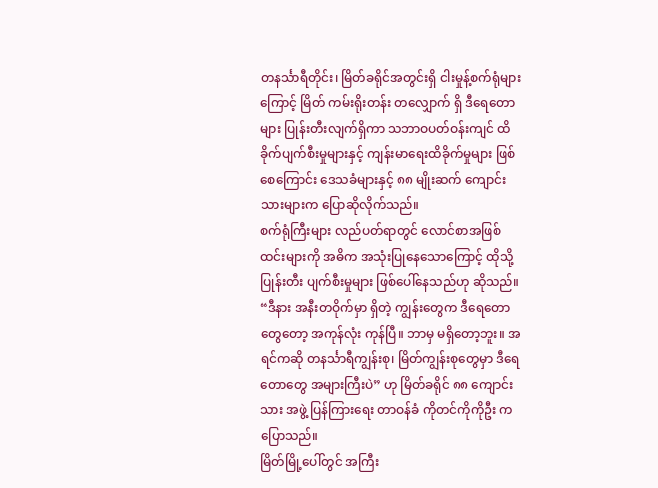တနင်္သာရီတိုင်း၊ မြိတ်ခရိုင်အတွင်းရှိ ငါးမှုန့်စက်ရုံများကြောင့် မြိတ် ကမ်းရိုးတန်း တလျှောက် ရှိ ဒီရေတောများ ပြုန်းတီးလျက်ရှိကာ သဘာဝပတ်ဝန်းကျင် ထိခိုက်ပျက်စီးမှုများနှင့် ကျန်းမာရေးထိခိုက်မှုများ ဖြစ်စေကြောင်း ဒေသခံများနှင့် ၈၈ မျိုးဆက် ကျောင်းသားများက ပြောဆိုလိုက်သည်။
စက်ရုံကြီးများ လည်ပတ်ရာတွင် လောင်စာအဖြစ် ထင်းများကို အဓိက အသုံးပြုနေသောကြောင့် ထိုသို့ ပြုန်းတီး ပျက်စီးမှုများ ဖြစ်ပေါ်နေသည်ဟု ဆိုသည်။
“ဒီနား အနီးတဝိုက်မှာ ရှိတဲ့ ကျွန်းတွေက ဒီရေတောတွေတော့ အကုန်လုံး ကုန်ပြီ။ ဘာမှ မရှိတော့ဘူး။ အရင်ကဆို တနင်္သာရီကျွန်းစု၊ မြိတ်ကျွန်းစုတွေမှာ ဒီရေတောတွေ အများကြီးပဲ” ဟု မြိတ်ခရိုင် ၈၈ ကျောင်းသား အဖွဲ့ ပြန်ကြားရေး တာဝန်ခံ ကိုတင်ကိုကိုဦး က ပြောသည်။
မြိတ်မြို့ပေါ်တွင် အကြီး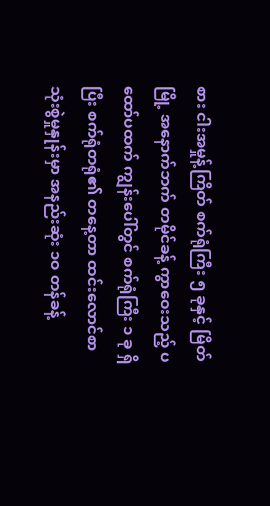စား ငါးအမှုန့်ကြိတ် စက်ရုံကြီး ၅ ခုနှင့် မြိတ်မြို့ အနောက်ဘက် တမိုင်ခန့် ကွာဝေးသည့် ပထော်ပထက် ကျွန်းပေါ်တွင် စက်ရုံကြီး ၁ ခု ရှိပြီး စက်ရုံတရုံ၏ တနေ့တာ ထင်းလောင်စာ သုံးစွဲမှုနှုန်းမှာ အနည်းဆုံး ၁ဝ တန်ခန့်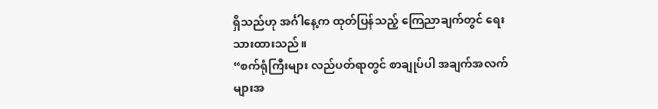ရှိသည်ဟု အင်္ဂါနေ့က ထုတ်ပြန်သည့် ကြေညာချက်တွင် ရေးသားထားသည်။
“စက်ရုံကြီးများ လည်ပတ်ရာတွင် စာချုပ်ပါ အချက်အလက်များအ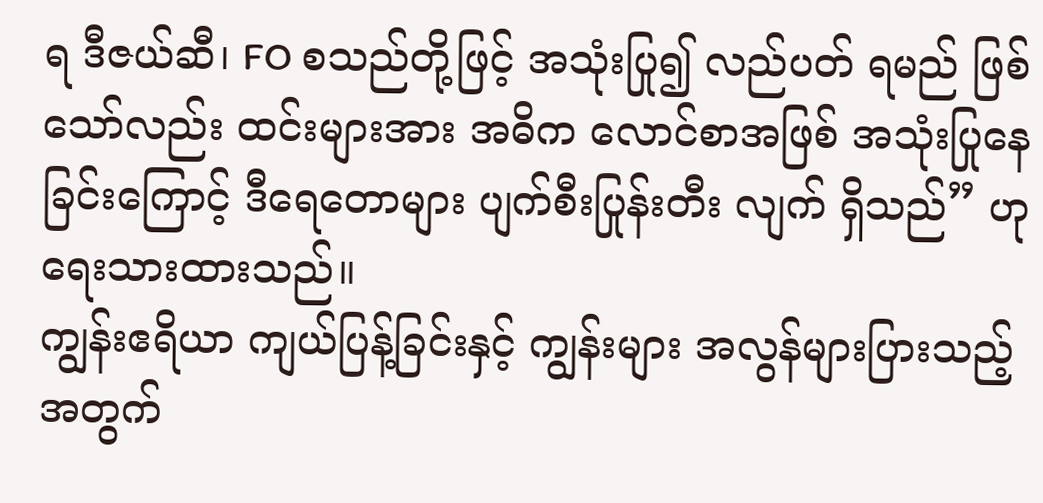ရ ဒီဇယ်ဆီ၊ FO စသည်တို့ဖြင့် အသုံးပြု၍ လည်ပတ် ရမည် ဖြစ်သော်လည်း ထင်းများအား အဓိက လောင်စာအဖြစ် အသုံးပြုနေခြင်းကြောင့် ဒီရေတောများ ပျက်စီးပြုန်းတီး လျက် ရှိသည်” ဟု ရေးသားထားသည်။
ကျွန်းဧရိယာ ကျယ်ပြန့်ခြင်းနှင့် ကျွန်းများ အလွန်များပြားသည့်အတွက်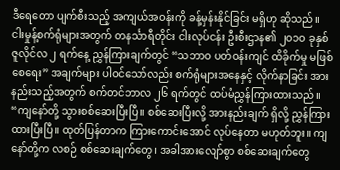ဒီရေတော ပျက်စီးသည့် အကျယ်အဝန်းကို ခန့်မှန်းနိုင်ခြင်း မရှိဟု ဆိုသည်။
ငါးမှုန့်စက်ရုံများအတွက် တနင်္သာရီတိုင်း ငါးလုပ်ငန်း ဦးစီးဌာန၏ ၂ဝ၁ဝ ခုနှစ် ဇူလိုင်လ ၂ ရက်နေ့ ညွှန်ကြားချက်တွင် “သဘာဝ ပတ်ဝန်းကျင် ထိခိုက်မှု မဖြစ်စေရေး” အချက်များ ပါဝင်သော်လည်း စက်ရုံများအနေနှင့် လိုက်နာခြင်း အားနည်းသည့်အတွက် စက်တင်ဘာလ ၂၆ ရက်တွင် ထပ်မံညွှန်ကြားထားသည်။
“ကျနော်တို့ သွားစစ်ဆေးပြီးပြီ။ စစ်ဆေးပြီးလို့ အားနည်းချက် ရှိလို့ ညွှန်ကြားထားပြီးပြီ။ ထုတ်ပြန်တာက ကြားကောင်းအောင် လုပ်နေတာ မဟုတ်ဘူး။ ကျနော်တို့က လစဉ် စစ်ဆေးချက်တွေ၊ အခါအားလျော်စွာ စစ်ဆေးချက်တွေ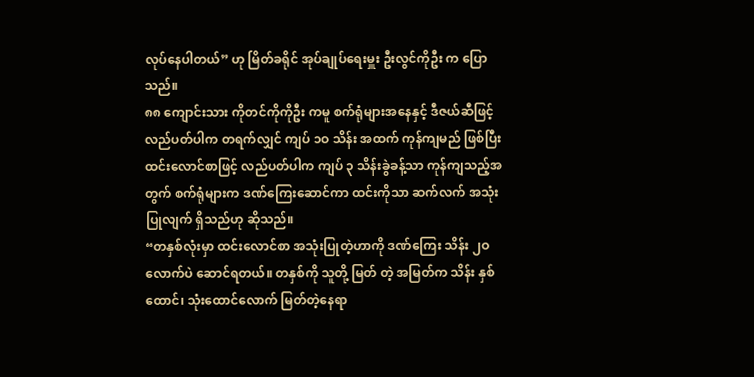လုပ်နေပါတယ်” ဟု မြိတ်ခရိုင် အုပ်ချုပ်ရေးမှူး ဦးလွင်ကိုဦး က ပြောသည်။
၈၈ ကျောင်းသား ကိုတင်ကိုကိုဦး ကမူ စက်ရုံများအနေနှင့် ဒီဇယ်ဆီဖြင့် လည်ပတ်ပါက တရက်လျှင် ကျပ် ၁ဝ သိန်း အထက် ကုန်ကျမည် ဖြစ်ပြီး ထင်းလောင်စာဖြင့် လည်ပတ်ပါက ကျပ် ၃ သိန်းခွဲခန့်သာ ကုန်ကျသည့်အတွက် စက်ရုံများက ဒဏ်ကြေးဆောင်ကာ ထင်းကိုသာ ဆက်လက် အသုံးပြုလျက် ရှိသည်ဟု ဆိုသည်။
“တနှစ်လုံးမှာ ထင်းလောင်စာ အသုံးပြုတဲ့ဟာကို ဒဏ်ကြေး သိန်း ၂ဝ လောက်ပဲ ဆောင်ရတယ်။ တနှစ်ကို သူတို့ မြတ် တဲ့ အမြတ်က သိန်း နှစ်ထောင်၊ သုံးထောင်လောက် မြတ်တဲ့နေရာ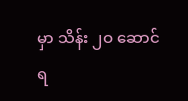မှာ သိန်း ၂ဝ ဆောင်ရ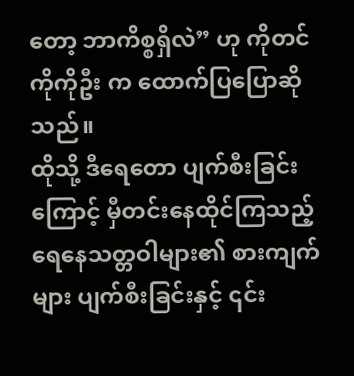တော့ ဘာကိစ္စရှိလဲ” ဟု ကိုတင်ကိုကိုဦး က ထောက်ပြပြောဆိုသည်။
ထိုသို့ ဒီရေတော ပျက်စီးခြင်းကြောင့် မှီတင်းနေထိုင်ကြသည့် ရေနေသတ္တဝါများ၏ စားကျက်များ ပျက်စီးခြင်းနှင့် ၎င်း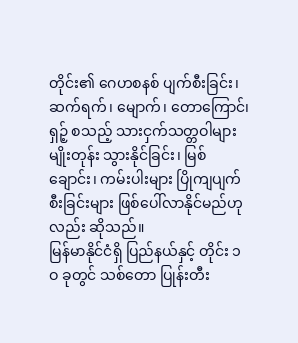တိုင်း၏ ဂေဟစနစ် ပျက်စီးခြင်း၊ ဆက်ရက်၊ မျောက်၊ တောကြောင်၊ ရှဉ့် စသည့် သားငှက်သတ္တဝါများ မျိုးတုန်း သွားနိုင်ခြင်း၊ မြစ်ချောင်း၊ ကမ်းပါးများ ပြိုကျပျက်စီးခြင်းများ ဖြစ်ပေါ်လာနိုင်မည်ဟုလည်း ဆိုသည်။
မြန်မာနိုင်ငံရှိ ပြည်နယ်နှင့် တိုင်း ၁ဝ ခုတွင် သစ်တော ပြုန်းတီး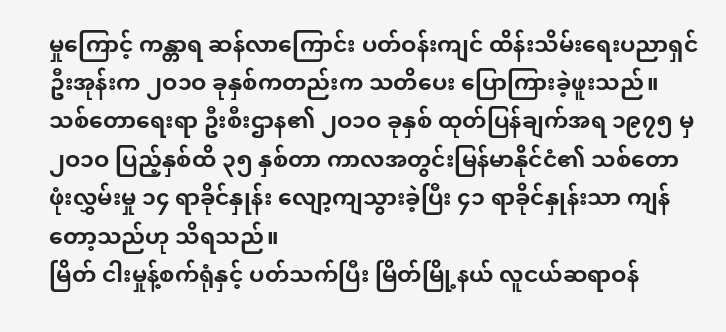မှုကြောင့် ကန္တာရ ဆန်လာကြောင်း ပတ်ဝန်းကျင် ထိန်းသိမ်းရေးပညာရှင် ဦးအုန်းက ၂ဝ၁ဝ ခုနှစ်ကတည်းက သတိပေး ပြောကြားခဲ့ဖူးသည်။
သစ်တောရေးရာ ဦးစီးဌာန၏ ၂ဝ၁ဝ ခုနှစ် ထုတ်ပြန်ချက်အရ ၁၉၇၅ မှ ၂ဝ၁ဝ ပြည့်နှစ်ထိ ၃၅ နှစ်တာ ကာလအတွင်းမြန်မာနိုင်ငံ၏ သစ်တော ဖုံးလွှမ်းမှု ၁၄ ရာခိုင်နှုန်း လျော့ကျသွားခဲ့ပြီး ၄၁ ရာခိုင်နှုန်းသာ ကျန်တော့သည်ဟု သိရသည်။
မြိတ် ငါးမှုန့်စက်ရုံနှင့် ပတ်သက်ပြီး မြိတ်မြို့နယ် လူငယ်ဆရာဝန်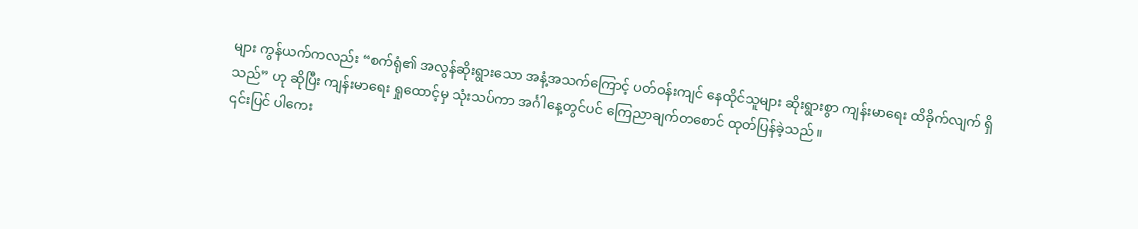များ ကွန်ယက်ကလည်း “စက်ရုံ၏ အလွန်ဆိုးရွားသော အနံ့အသက်ကြောင့် ပတ်ဝန်းကျင် နေထိုင်သူများ ဆိုးရွားစွာ ကျန်းမာရေး ထိခိုက်လျက် ရှိသည်” ဟု ဆိုပြီး ကျန်းမာရေး ရှုထောင့်မှ သုံးသပ်ကာ အင်္ဂါနေ့တွင်ပင် ကြေညာချက်တစောင် ထုတ်ပြန်ခဲ့သည်။
၎င်းပြင် ပါကေး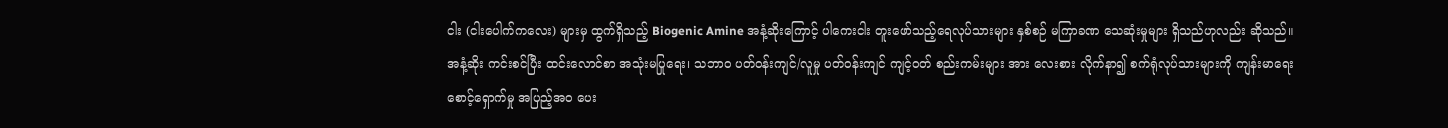ငါး (ငါးပေါက်ကလေး) များမှ ထွက်ရှိသည့် Biogenic Amine အနံ့ဆိုးကြောင့် ပါကေးငါး တူးဖော်သည့်ရေလုပ်သားများ နှစ်စဉ် မကြာခဏ သေဆုံးမှုများ ရှိသည်ဟုလည်း ဆိုသည်။
အနံ့ဆိုး ကင်းစင်ပြီး ထင်းလောင်စာ အသုံးမပြုရေး၊ သဘာဝ ပတ်ဝန်းကျင်/လူမှု ပတ်ဝန်းကျင် ကျင့်ဝတ် စည်းကမ်းများ အား လေးစား လိုက်နာ၍ စက်ရုံလုပ်သားများကို ကျန်းမာရေး စောင့်ရှောက်မှု အပြည့်အဝ ပေး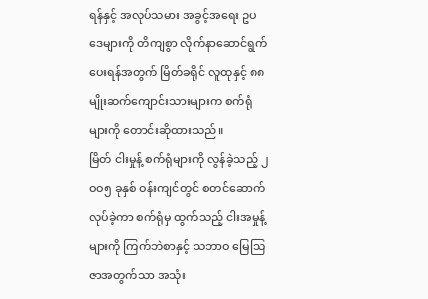ရန်နှင့် အလုပ်သမား အခွင့်အရေး ဥပဒေများကို တိကျစွာ လိုက်နာဆောင်ရွက်ပေးရန်အတွက် မြိတ်ခရိုင် လူထုနှင့် ၈၈ မျိုးဆက်ကျောင်းသားများက စက်ရုံများကို တောင်းဆိုထားသည်။
မြိတ် ငါးမှုန့် စက်ရုံများကို လွန်ခဲ့သည့် ၂ဝဝ၅ ခုနှစ် ဝန်းကျင်တွင် စတင်ဆောက်လုပ်ခဲ့ကာ စက်ရုံမှ ထွက်သည့် ငါးအမှုန့်များကို ကြက်ဘဲစာနှင့် သဘာဝ မြေသြဇာအတွက်သာ အသုံး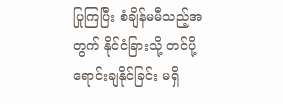ပြုကြပြီး စံချိန်မမီသည့်အတွက် နိုင်ငံခြားသို့ တင်ပို့ ရောင်းချနိုင်ခြင်း မရှိ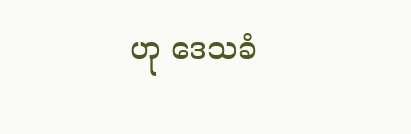ဟု ဒေသခံ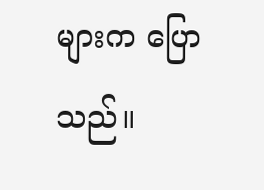များက ပြောသည်။